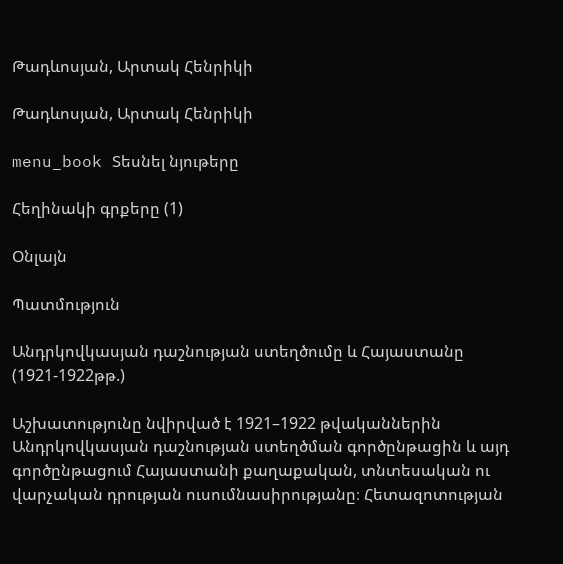Թադևոսյան, Արտակ Հենրիկի

Թադևոսյան, Արտակ Հենրիկի

menu_book Տեսնել նյութերը

Հեղինակի գրքերը (1)

Օնլայն

Պատմություն

Անդրկովկասյան դաշնության ստեղծումը և Հայաստանը (1921-1922թթ.)

Աշխատությունը նվիրված է 1921–1922 թվականներին Անդրկովկասյան դաշնության ստեղծման գործընթացին և այդ գործընթացում Հայաստանի քաղաքական, տնտեսական ու վարչական դրության ուսումնասիրությանը։ Հետազոտության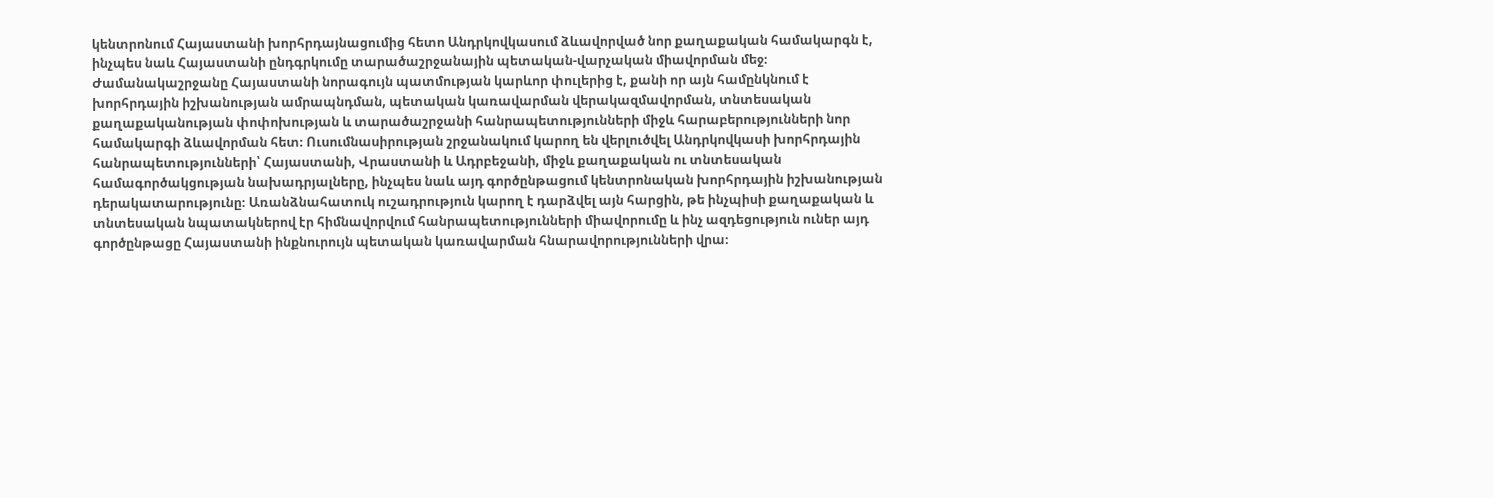կենտրոնում Հայաստանի խորհրդայնացումից հետո Անդրկովկասում ձևավորված նոր քաղաքական համակարգն է, ինչպես նաև Հայաստանի ընդգրկումը տարածաշրջանային պետական-վարչական միավորման մեջ։ Ժամանակաշրջանը Հայաստանի նորագույն պատմության կարևոր փուլերից է, քանի որ այն համընկնում է խորհրդային իշխանության ամրապնդման, պետական կառավարման վերակազմավորման, տնտեսական քաղաքականության փոփոխության և տարածաշրջանի հանրապետությունների միջև հարաբերությունների նոր համակարգի ձևավորման հետ։ Ուսումնասիրության շրջանակում կարող են վերլուծվել Անդրկովկասի խորհրդային հանրապետությունների՝ Հայաստանի, Վրաստանի և Ադրբեջանի, միջև քաղաքական ու տնտեսական համագործակցության նախադրյալները, ինչպես նաև այդ գործընթացում կենտրոնական խորհրդային իշխանության դերակատարությունը։ Առանձնահատուկ ուշադրություն կարող է դարձվել այն հարցին, թե ինչպիսի քաղաքական և տնտեսական նպատակներով էր հիմնավորվում հանրապետությունների միավորումը և ինչ ազդեցություն ուներ այդ գործընթացը Հայաստանի ինքնուրույն պետական կառավարման հնարավորությունների վրա։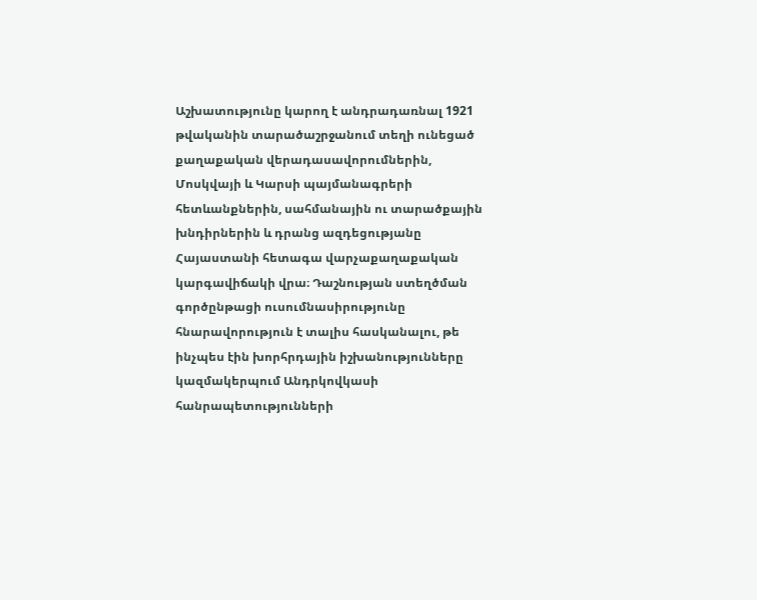Աշխատությունը կարող է անդրադառնալ 1921 թվականին տարածաշրջանում տեղի ունեցած քաղաքական վերադասավորումներին, Մոսկվայի և Կարսի պայմանագրերի հետևանքներին, սահմանային ու տարածքային խնդիրներին և դրանց ազդեցությանը Հայաստանի հետագա վարչաքաղաքական կարգավիճակի վրա։ Դաշնության ստեղծման գործընթացի ուսումնասիրությունը հնարավորություն է տալիս հասկանալու, թե ինչպես էին խորհրդային իշխանությունները կազմակերպում Անդրկովկասի հանրապետությունների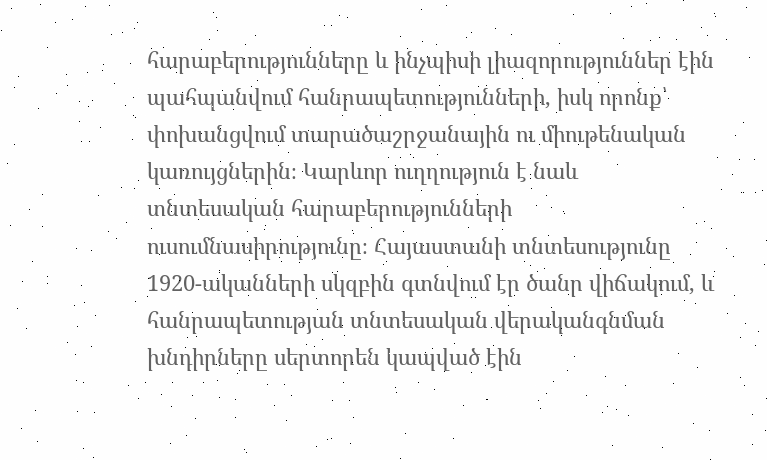հարաբերությունները և ինչպիսի լիազորություններ էին պահպանվում հանրապետությունների, իսկ որոնք՝ փոխանցվում տարածաշրջանային ու միութենական կառույցներին։ Կարևոր ուղղություն է նաև տնտեսական հարաբերությունների ուսումնասիրությունը։ Հայաստանի տնտեսությունը 1920-ականների սկզբին գտնվում էր ծանր վիճակում, և հանրապետության տնտեսական վերականգնման խնդիրները սերտորեն կապված էին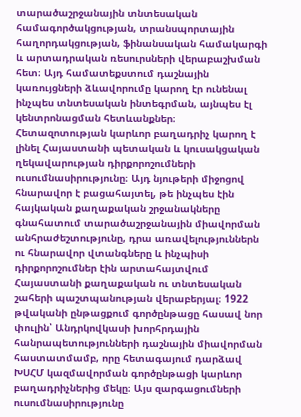տարածաշրջանային տնտեսական համագործակցության, տրանսպորտային հաղորդակցության, ֆինանսական համակարգի և արտադրական ռեսուրսների վերաբաշխման հետ։ Այդ համատեքստում դաշնային կառույցների ձևավորումը կարող էր ունենալ ինչպես տնտեսական ինտեգրման, այնպես էլ կենտրոնացման հետևանքներ։ Հետազոտության կարևոր բաղադրիչ կարող է լինել Հայաստանի պետական և կուսակցական ղեկավարության դիրքորոշումների ուսումնասիրությունը։ Այդ նյութերի միջոցով հնարավոր է բացահայտել, թե ինչպես էին հայկական քաղաքական շրջանակները գնահատում տարածաշրջանային միավորման անհրաժեշտությունը, դրա առավելություններն ու հնարավոր վտանգները և ինչպիսի դիրքորոշումներ էին արտահայտվում Հայաստանի քաղաքական ու տնտեսական շահերի պաշտպանության վերաբերյալ։ 1922 թվականի ընթացքում գործընթացը հասավ նոր փուլին՝ Անդրկովկասի խորհրդային հանրապետությունների դաշնային միավորման հաստատմամբ, որը հետագայում դարձավ ԽՍՀՄ կազմավորման գործընթացի կարևոր բաղադրիչներից մեկը։ Այս զարգացումների ուսումնասիրությունը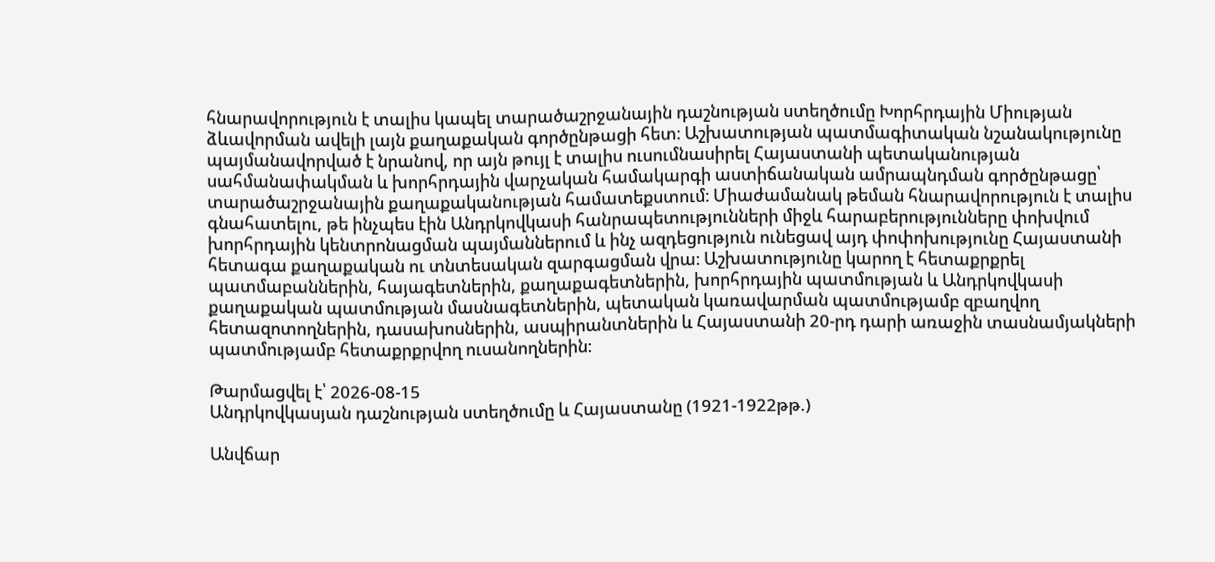հնարավորություն է տալիս կապել տարածաշրջանային դաշնության ստեղծումը Խորհրդային Միության ձևավորման ավելի լայն քաղաքական գործընթացի հետ։ Աշխատության պատմագիտական նշանակությունը պայմանավորված է նրանով, որ այն թույլ է տալիս ուսումնասիրել Հայաստանի պետականության սահմանափակման և խորհրդային վարչական համակարգի աստիճանական ամրապնդման գործընթացը՝ տարածաշրջանային քաղաքականության համատեքստում։ Միաժամանակ թեման հնարավորություն է տալիս գնահատելու, թե ինչպես էին Անդրկովկասի հանրապետությունների միջև հարաբերությունները փոխվում խորհրդային կենտրոնացման պայմաններում և ինչ ազդեցություն ունեցավ այդ փոփոխությունը Հայաստանի հետագա քաղաքական ու տնտեսական զարգացման վրա։ Աշխատությունը կարող է հետաքրքրել պատմաբաններին, հայագետներին, քաղաքագետներին, խորհրդային պատմության և Անդրկովկասի քաղաքական պատմության մասնագետներին, պետական կառավարման պատմությամբ զբաղվող հետազոտողներին, դասախոսներին, ասպիրանտներին և Հայաստանի 20-րդ դարի առաջին տասնամյակների պատմությամբ հետաքրքրվող ուսանողներին։

Թարմացվել է՝ 2026-08-15
Անդրկովկասյան դաշնության ստեղծումը և Հայաստանը (1921-1922թթ.)

Անվճար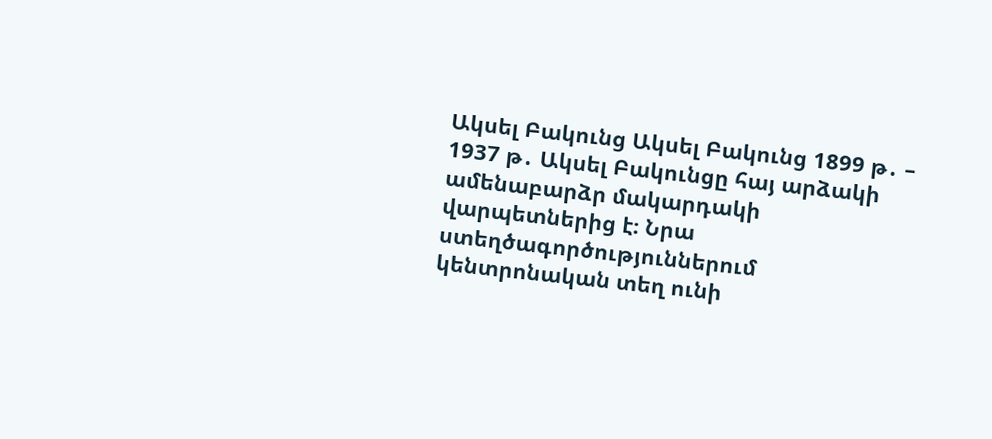Ակսել Բակունց Ակսել Բակունց 1899 թ․ – 1937 թ․ Ակսել Բակունցը հայ արձակի ամենաբարձր մակարդակի վարպետներից է։ Նրա ստեղծագործություններում կենտրոնական տեղ ունի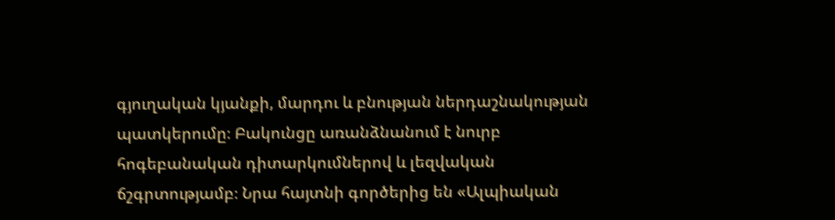գյուղական կյանքի, մարդու և բնության ներդաշնակության պատկերումը։ Բակունցը առանձնանում է նուրբ հոգեբանական դիտարկումներով և լեզվական ճշգրտությամբ։ Նրա հայտնի գործերից են «Ալպիական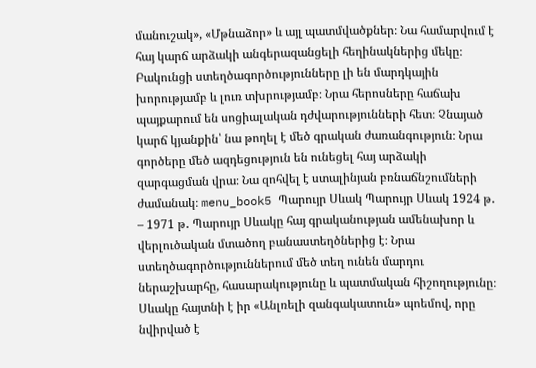մանուշակ», «Մթնաձոր» և այլ պատմվածքներ։ Նա համարվում է հայ կարճ արձակի անգերազանցելի հեղինակներից մեկը։ Բակունցի ստեղծագործությունները լի են մարդկային խորությամբ և լուռ տխրությամբ։ Նրա հերոսները հաճախ պայքարում են սոցիալական դժվարությունների հետ։ Չնայած կարճ կյանքին՝ նա թողել է մեծ գրական ժառանգություն։ Նրա գործերը մեծ ազդեցություն են ունեցել հայ արձակի զարգացման վրա։ Նա զոհվել է ստալինյան բռնաճնշումների ժամանակ։ menu_book5 Պարույր Սևակ Պարույր Սևակ 1924 թ․ – 1971 թ․ Պարույր Սևակը հայ գրականության ամենախոր և վերլուծական մտածող բանաստեղծներից է։ Նրա ստեղծագործություններում մեծ տեղ ունեն մարդու ներաշխարհը, հասարակությունը և պատմական հիշողությունը։ Սևակը հայտնի է իր «Անլռելի զանգակատուն» պոեմով, որը նվիրված է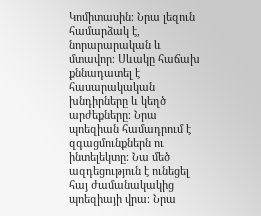Կոմիտասին։ Նրա լեզուն համարձակ է, նորարարական և մտավոր։ Սևակը հաճախ քննադատել է հասարակական խնդիրները և կեղծ արժեքները։ Նրա պոեզիան համադրում է զգացմունքներն ու ինտելեկտը։ Նա մեծ ազդեցություն է ունեցել հայ ժամանակակից պոեզիայի վրա։ Նրա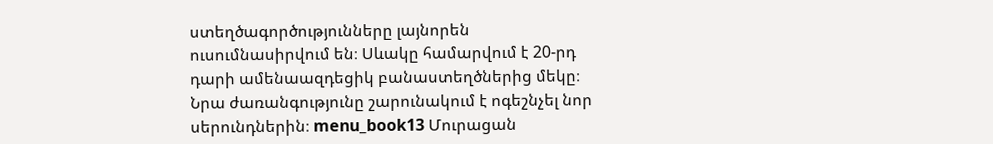ստեղծագործությունները լայնորեն ուսումնասիրվում են։ Սևակը համարվում է 20-րդ դարի ամենաազդեցիկ բանաստեղծներից մեկը։ Նրա ժառանգությունը շարունակում է ոգեշնչել նոր սերունդներին։ menu_book13 Մուրացան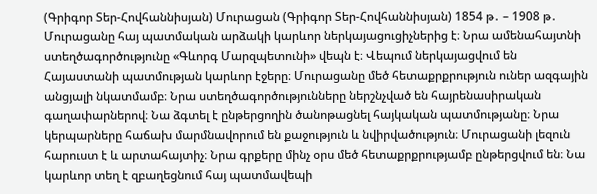(Գրիգոր Տեր-Հովհաննիսյան) Մուրացան (Գրիգոր Տեր-Հովհաննիսյան) 1854 թ․ – 1908 թ․ Մուրացանը հայ պատմական արձակի կարևոր ներկայացուցիչներից է։ Նրա ամենահայտնի ստեղծագործությունը «Գևորգ Մարզպետունի» վեպն է։ Վեպում ներկայացվում են Հայաստանի պատմության կարևոր էջերը։ Մուրացանը մեծ հետաքրքրություն ուներ ազգային անցյալի նկատմամբ։ Նրա ստեղծագործությունները ներշնչված են հայրենասիրական գաղափարներով։ Նա ձգտել է ընթերցողին ծանոթացնել հայկական պատմությանը։ Նրա կերպարները հաճախ մարմնավորում են քաջություն և նվիրվածություն։ Մուրացանի լեզուն հարուստ է և արտահայտիչ։ Նրա գրքերը մինչ օրս մեծ հետաքրքրությամբ ընթերցվում են։ Նա կարևոր տեղ է զբաղեցնում հայ պատմավեպի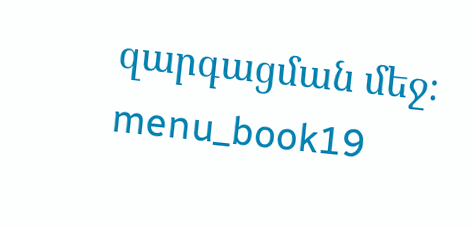զարգացման մեջ։ menu_book19